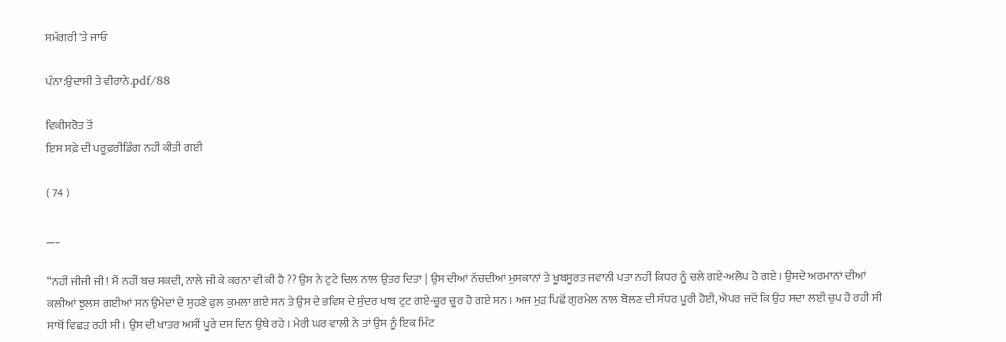ਸਮੱਗਰੀ 'ਤੇ ਜਾਓ

ਪੰਨਾ:ਉਦਾਸੀ ਤੇ ਵੀਰਾਨੇ.pdf/88

ਵਿਕੀਸਰੋਤ ਤੋਂ
ਇਸ ਸਫ਼ੇ ਦੀ ਪਰੂਫ਼ਰੀਡਿੰਗ ਨਹੀਂ ਕੀਤੀ ਗਈ

( 74 )

___

“ਨਹੀਂ ਜੀਜੀ ਜੀ ! ਮੈਂ ਨਹੀਂ ਬਚ ਸਕਦੀ, ਨਾਲੇ ਜੀ ਕੇ ਕਰਨਾ ਵੀ ਕੀ ਹੈ ?? ਉਸ ਨੇ ਟੁਟੇ ਦਿਲ ਨਾਲ ਉਤਰ ਦਿਤਾ | ਉਸ ਦੀਆਂ ਨੱਚਦੀਆਂ ਮੁਸਕਾਨਾਂ ਤੇ ਖੂਬਸੂਰਤ ਜਵਾਨੀ ਪਤਾ ਨਹੀਂ ਕਿਧਰ ਨੂੰ ਚਲੇ ਗਏ-ਅਲੋਪ ਹੋ ਗਏ । ਉਸਦੇ ਅਰਮਾਨਾਂ ਦੀਆਂ ਕਲੀਆਂ ਝੁਲਸ ਗਈਆਂ ਸਨ ਉਮੇਦਾਂ ਦੇ ਸੁਹਣੇ ਫੁਲ ਕੁਮਲਾ ਗਏ ਸਨ ਤੇ ਉਸ ਦੇ ਭਵਿਸ਼ ਦੇ ਸੁੰਦਰ ਖਾਬ ਟੁਟ ਗਏ-ਚੂਰ ਚੂਰ ਹੋ ਗਏ ਸਨ । ਅਜ ਮੁੜ ਪਿਛੋਂ ਗੁਰਮੇਲ ਨਾਲ ਬੋਲਣ ਦੀ ਸੱਧਰ ਪੂਰੀ ਹੋਈ, ਐਪਰ ਜਦੋਂ ਕਿ ਉਹ ਸਦਾ ਲਈ ਚੁਪ ਹੋ ਰਹੀ ਸੀ ਸਾਥੋਂ ਵਿਛੜ ਰਹੀ ਸੀ । ਉਸ ਦੀ ਖਾਤਰ ਅਸੀਂ ਪੂਰੇ ਦਸ ਦਿਨ ਉਥੇ ਰਹੇ । ਮੇਰੀ ਘਰ ਵਾਲੀ ਨੇ ਤਾਂ ਉਸ ਨੂੰ ਇਕ ਮਿੰਟ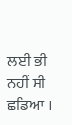ਲਈ ਭੀ ਨਹੀਂ ਸੀ ਛਡਿਆ ।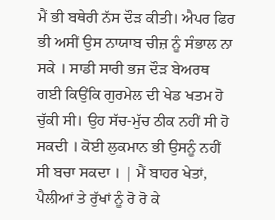ਮੈਂ ਭੀ ਬਥੇਰੀ ਨੱਸ ਦੌੜ ਕੀਤੀ। ਐਪਰ ਫਿਰ ਭੀ ਅਸੀਂ ਉਸ ਨਾਯਾਬ ਚੀਜ਼ ਨੂੰ ਸੰਭਾਲ ਨਾ ਸਕੇ । ਸਾਡੀ ਸਾਰੀ ਭਜ ਦੌੜ ਬੇਅਰਥ ਗਈ ਕਿਉਂਕਿ ਗੁਰਮੇਲ ਦੀ ਖੇਡ ਖਤਮ ਹੋ ਚੁੱਕੀ ਸੀ। ਉਹ ਸੱਚ-ਮੁੱਚ ਠੀਕ ਨਹੀਂ ਸੀ ਹੋ ਸਕਦੀ । ਕੋਈ ਲੁਕਮਾਨ ਭੀ ਉਸਨੂੰ ਨਹੀਂ ਸੀ ਬਚਾ ਸਕਦਾ । | ਮੈਂ ਬਾਹਰ ਖੇਤਾਂ, ਪੈਲੀਆਂ ਤੇ ਰੁੱਖਾਂ ਨੂੰ ਰੋ ਰੋ ਕੇ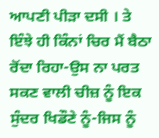ਆਪਣੀ ਪੀੜਾ ਦਸੀ । ਤੇ ਇੰਝੇ ਹੀ ਕਿੰਨਾਂ ਚਿਰ ਮੈਂ ਬੈਠਾ ਰੋਂਦਾ ਰਿਹਾ-ਉਸ ਨਾ ਪਰਤ ਸਕਣ ਵਾਲੀ ਚੀਜ਼ ਨੂੰ ਇਕ ਸੁੰਦਰ ਖਿਡੌਣੇ ਨੂੰ-ਜਿਸ ਨੂੰ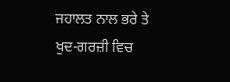ਜਹਾਲਤ ਨਾਲ ਭਰੇ ਤੇ ਖੁਦ-ਗਰਜ਼ੀ ਵਿਚ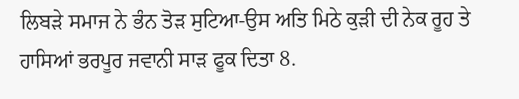ਲਿਬੜੇ ਸਮਾਜ ਨੇ ਭੰਨ ਤੋੜ ਸੁਟਿਆ-ਉਸ ਅਤਿ ਮਿਠੇ ਕੁੜੀ ਦੀ ਨੇਕ ਰੂਹ ਤੇ ਹਾਸਿਆਂ ਭਰਪੂਰ ਜਵਾਨੀ ਸਾੜ ਫੂਕ ਦਿਤਾ 8.